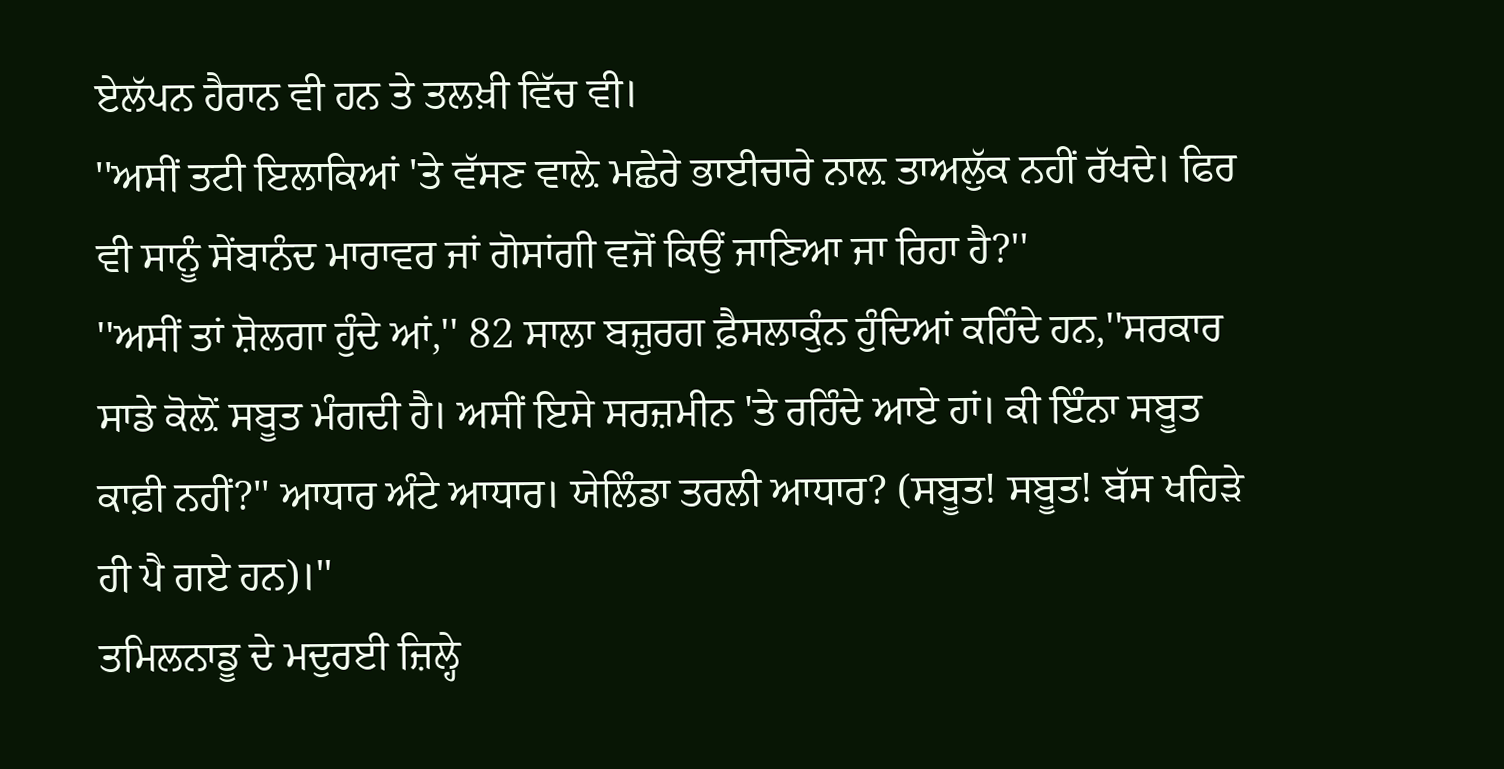ਏਲੱਪਨ ਹੈਰਾਨ ਵੀ ਹਨ ਤੇ ਤਲਖ਼ੀ ਵਿੱਚ ਵੀ।
''ਅਸੀਂ ਤਟੀ ਇਲਾਕਿਆਂ 'ਤੇ ਵੱਸਣ ਵਾਲ਼ੇ ਮਛੇਰੇ ਭਾਈਚਾਰੇ ਨਾਲ਼ ਤਾਅਲੁੱਕ ਨਹੀਂ ਰੱਖਦੇ। ਫਿਰ ਵੀ ਸਾਨੂੰ ਸੇਂਬਾਨੰਦ ਮਾਰਾਵਰ ਜਾਂ ਗੋਸਾਂਗੀ ਵਜੋਂ ਕਿਉਂ ਜਾਣਿਆ ਜਾ ਰਿਹਾ ਹੈ?''
''ਅਸੀਂ ਤਾਂ ਸ਼ੋਲਗਾ ਹੁੰਦੇ ਆਂ,'' 82 ਸਾਲਾ ਬਜ਼ੁਰਗ ਫ਼ੈਸਲਾਕੁੰਨ ਹੁੰਦਿਆਂ ਕਹਿੰਦੇ ਹਨ,''ਸਰਕਾਰ ਸਾਡੇ ਕੋਲ਼ੋਂ ਸਬੂਤ ਮੰਗਦੀ ਹੈ। ਅਸੀਂ ਇਸੇ ਸਰਜ਼ਮੀਨ 'ਤੇ ਰਹਿੰਦੇ ਆਏ ਹਾਂ। ਕੀ ਇੰਨਾ ਸਬੂਤ ਕਾਫ਼ੀ ਨਹੀਂ?'' ਆਧਾਰ ਅੰਟੇ ਆਧਾਰ। ਯੇਲਿੰਡਾ ਤਰਲੀ ਆਧਾਰ? (ਸਬੂਤ! ਸਬੂਤ! ਬੱਸ ਖਹਿੜੇ ਹੀ ਪੈ ਗਏ ਹਨ)।''
ਤਮਿਲਨਾਡੂ ਦੇ ਮਦੁਰਈ ਜ਼ਿਲ੍ਹੇ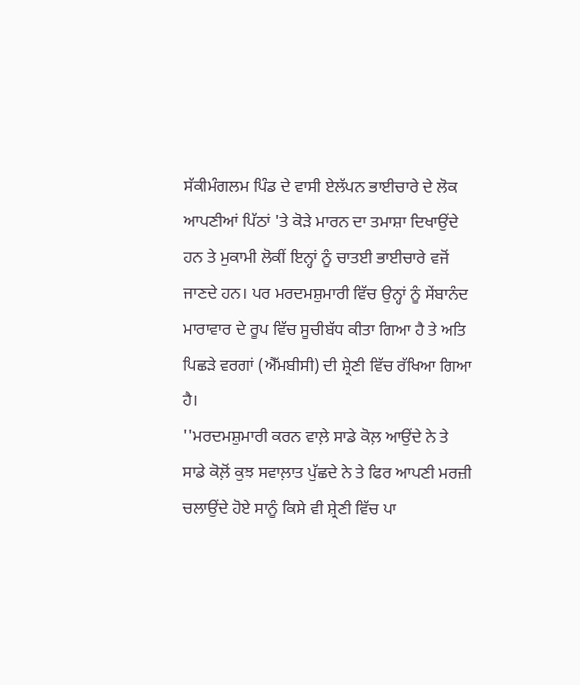ਸੱਕੀਮੰਗਲਮ ਪਿੰਡ ਦੇ ਵਾਸੀ ਏਲੱਪਨ ਭਾਈਚਾਰੇ ਦੇ ਲੋਕ ਆਪਣੀਆਂ ਪਿੱਠਾਂ 'ਤੇ ਕੋੜੇ ਮਾਰਨ ਦਾ ਤਮਾਸ਼ਾ ਦਿਖਾਉਂਦੇ ਹਨ ਤੇ ਮੁਕਾਮੀ ਲੋਕੀਂ ਇਨ੍ਹਾਂ ਨੂੰ ਚਾਤਈ ਭਾਈਚਾਰੇ ਵਜੋਂ ਜਾਣਦੇ ਹਨ। ਪਰ ਮਰਦਮਸ਼ੁਮਾਰੀ ਵਿੱਚ ਉਨ੍ਹਾਂ ਨੂੰ ਸੇਂਬਾਨੰਦ ਮਾਰਾਵਾਰ ਦੇ ਰੂਪ ਵਿੱਚ ਸੂਚੀਬੱਧ ਕੀਤਾ ਗਿਆ ਹੈ ਤੇ ਅਤਿ ਪਿਛੜੇ ਵਰਗਾਂ (ਐੱਮਬੀਸੀ) ਦੀ ਸ਼੍ਰੇਣੀ ਵਿੱਚ ਰੱਖਿਆ ਗਿਆ ਹੈ।
''ਮਰਦਮਸ਼ੁਮਾਰੀ ਕਰਨ ਵਾਲ਼ੇ ਸਾਡੇ ਕੋਲ਼ ਆਉਂਦੇ ਨੇ ਤੇ ਸਾਡੇ ਕੋਲ਼ੋਂ ਕੁਝ ਸਵਾਲ਼ਾਤ ਪੁੱਛਦੇ ਨੇ ਤੇ ਫਿਰ ਆਪਣੀ ਮਰਜ਼ੀ ਚਲਾਉਂਦੇ ਹੋਏ ਸਾਨੂੰ ਕਿਸੇ ਵੀ ਸ਼੍ਰੇਣੀ ਵਿੱਚ ਪਾ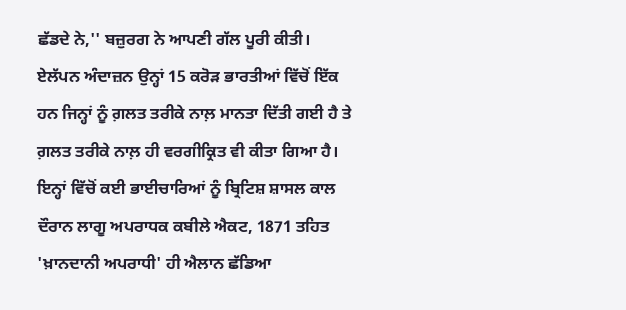ਛੱਡਦੇ ਨੇ,'' ਬਜ਼ੁਰਗ ਨੇ ਆਪਣੀ ਗੱਲ ਪੂਰੀ ਕੀਤੀ।
ਏਲੱਪਨ ਅੰਦਾਜ਼ਨ ਉਨ੍ਹਾਂ 15 ਕਰੋੜ ਭਾਰਤੀਆਂ ਵਿੱਚੋਂ ਇੱਕ ਹਨ ਜਿਨ੍ਹਾਂ ਨੂੰ ਗ਼ਲਤ ਤਰੀਕੇ ਨਾਲ਼ ਮਾਨਤਾ ਦਿੱਤੀ ਗਈ ਹੈ ਤੇ ਗ਼ਲਤ ਤਰੀਕੇ ਨਾਲ਼ ਹੀ ਵਰਗੀਕ੍ਰਿਤ ਵੀ ਕੀਤਾ ਗਿਆ ਹੈ। ਇਨ੍ਹਾਂ ਵਿੱਚੋਂ ਕਈ ਭਾਈਚਾਰਿਆਂ ਨੂੰ ਬ੍ਰਿਟਿਸ਼ ਸ਼ਾਸਲ ਕਾਲ ਦੌਰਾਨ ਲਾਗੂ ਅਪਰਾਧਕ ਕਬੀਲੇ ਐਕਟ, 1871 ਤਹਿਤ 'ਖ਼ਾਨਦਾਨੀ ਅਪਰਾਧੀ' ਹੀ ਐਲਾਨ ਛੱਡਿਆ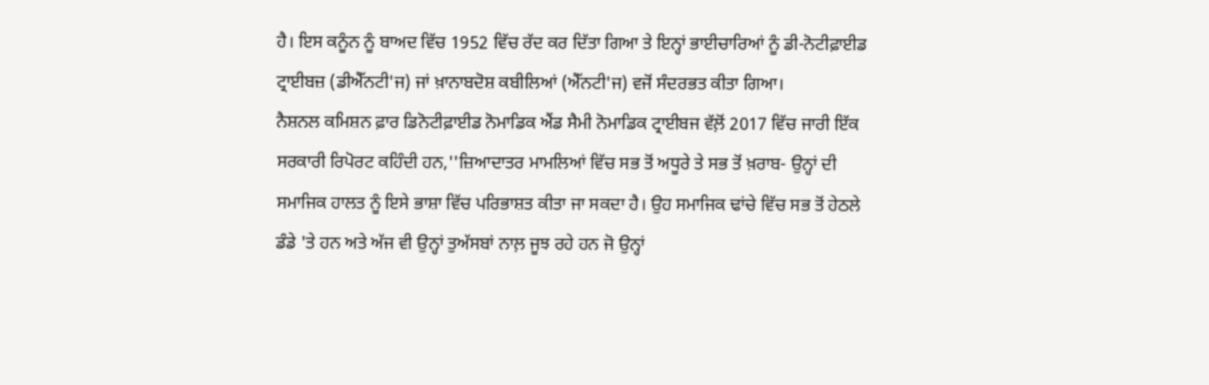ਹੈ। ਇਸ ਕਨੂੰਨ ਨੂੰ ਬਾਅਦ ਵਿੱਚ 1952 ਵਿੱਚ ਰੱਦ ਕਰ ਦਿੱਤਾ ਗਿਆ ਤੇ ਇਨ੍ਹਾਂ ਭਾਈਚਾਰਿਆਂ ਨੂੰ ਡੀ-ਨੋਟੀਫ਼ਾਈਡ ਟ੍ਰਾਈਬਜ਼ (ਡੀਐੱਨਟੀ'ਜ) ਜਾਂ ਖ਼ਾਨਾਬਦੋਸ਼ ਕਬੀਲਿਆਂ (ਐੱਨਟੀ'ਜ) ਵਜੋਂ ਸੰਦਰਭਤ ਕੀਤਾ ਗਿਆ।
ਨੈਸ਼ਨਲ ਕਮਿਸ਼ਨ ਫ਼ਾਰ ਡਿਨੋਟੀਫ਼ਾਈਡ ਨੋਮਾਡਿਕ ਐਂਡ ਸੈਮੀ ਨੋਮਾਡਿਕ ਟ੍ਰਾਈਬਜ ਵੱਲ਼ੋਂ 2017 ਵਿੱਚ ਜਾਰੀ ਇੱਕ ਸਰਕਾਰੀ ਰਿਪੋਰਟ ਕਹਿੰਦੀ ਹਨ,''ਜ਼ਿਆਦਾਤਰ ਮਾਮਲਿਆਂ ਵਿੱਚ ਸਭ ਤੋਂ ਅਧੂਰੇ ਤੇ ਸਭ ਤੋਂ ਖ਼ਰਾਬ- ਉਨ੍ਹਾਂ ਦੀ ਸਮਾਜਿਕ ਹਾਲਤ ਨੂੰ ਇਸੇ ਭਾਸ਼ਾ ਵਿੱਚ ਪਰਿਭਾਸ਼ਤ ਕੀਤਾ ਜਾ ਸਕਦਾ ਹੈ। ਉਹ ਸਮਾਜਿਕ ਢਾਂਚੇ ਵਿੱਚ ਸਭ ਤੋਂ ਹੇਠਲੇ ਡੰਡੇ 'ਤੇ ਹਨ ਅਤੇ ਅੱਜ ਵੀ ਉਨ੍ਹਾਂ ਤੁਅੱਸਬਾਂ ਨਾਲ਼ ਜੂਝ ਰਹੇ ਹਨ ਜੋ ਉਨ੍ਹਾਂ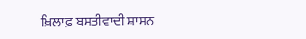ਖ਼ਿਲਾਫ਼ ਬਸਤੀਵਾਦੀ ਸ਼ਾਸਨ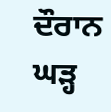ਦੌਰਾਨ ਘੜ੍ਹ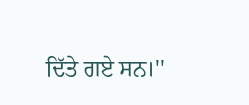ਦਿੱਤੇ ਗਏ ਸਨ।''